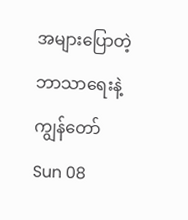အများပြောတဲ့ဘာသာရေးနဲ့ကျွန်တော်
Sun 08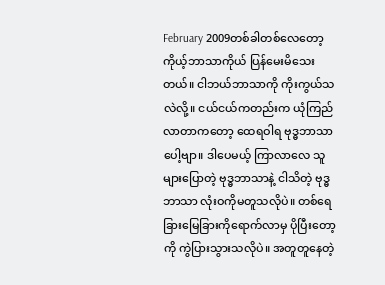February 2009တစ်ခါတစ်လေတော့ ကိုယ့်ဘာသာကိုယ် ပြန်မေးမိသေးတယ်။ ငါဘယ်ဘာသာကို ကိုးကွယ်သလဲလို့။ ငယ်ငယ်ကတည်းက ယုံကြည်လာတာကတော့ ထေရဝါရ ဗုဒ္ဓဘာသာပေါ့ဗျာ။ ဒါပေမယ့် ကြာလာလေ သူများပြောတဲ့ ဗုဒ္ဓဘာသာနဲ့ ငါသိတဲ့ ဗုဒ္ဓဘာသာ လုံးဝကိုမတူသလိုပဲ။ တစ်ရေခြားမြေခြားကိုရောက်လာမှ ပိုပြီးတော့ကို ကွဲပြားသွားသလိုပဲ။ အတူတူနေတဲ့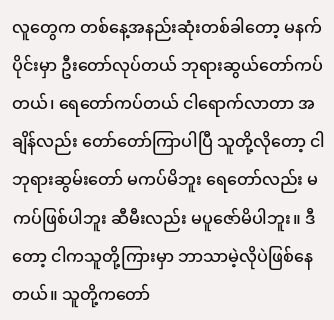လူတွေက တစ်နေ့အနည်းဆုံးတစ်ခါတော့ မနက်ပိုင်းမှာ ဦးတော်လုပ်တယ် ဘုရားဆွယ်တော်ကပ်တယ်၊ ရေတော်ကပ်တယ် ငါရောက်လာတာ အချိန်လည်း တော်တော်ကြာပါပြီ သူတို့လိုတော့ ငါဘုရားဆွမ်းတော် မကပ်မိဘူး ရေတော်လည်း မကပ်ဖြစ်ပါဘူး ဆီမီးလည်း မပူဇော်မိပါဘူး။ ဒီတော့ ငါကသူတို့ကြားမှာ ဘာသာမဲ့လိုပဲဖြစ်နေတယ်။ သူတို့ကတော်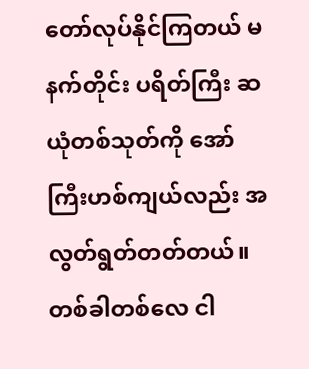တော်လုပ်နိုင်ကြတယ် မနက်တိုင်း ပရိတ်ကြီး ဆယုံတစ်သုတ်ကို အော်ကြီးဟစ်ကျယ်လည်း အလွတ်ရွတ်တတ်တယ်။ တစ်ခါတစ်လေ ငါ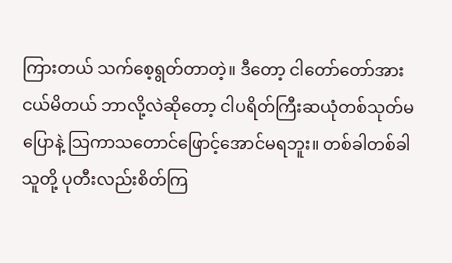ကြားတယ် သက်စေ့ရွတ်တာတဲ့။ ဒီတော့ ငါတော်တော်အားငယ်မိတယ် ဘာလို့လဲဆိုတော့ ငါပရိတ်ကြီးဆယုံတစ်သုတ်မပြောနဲ့ သြကာသတောင်ဖြောင့်အောင်မရဘူး။ တစ်ခါတစ်ခါ သူတို့ ပုတီးလည်းစိတ်ကြ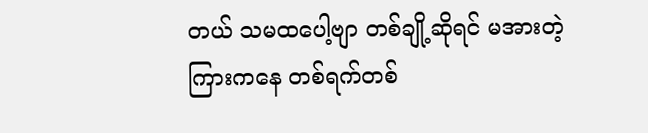တယ် သမထပေါ့ဗျာ တစ်ချို့ဆိုရင် မအားတဲ့ကြားကနေ တစ်ရက်တစ်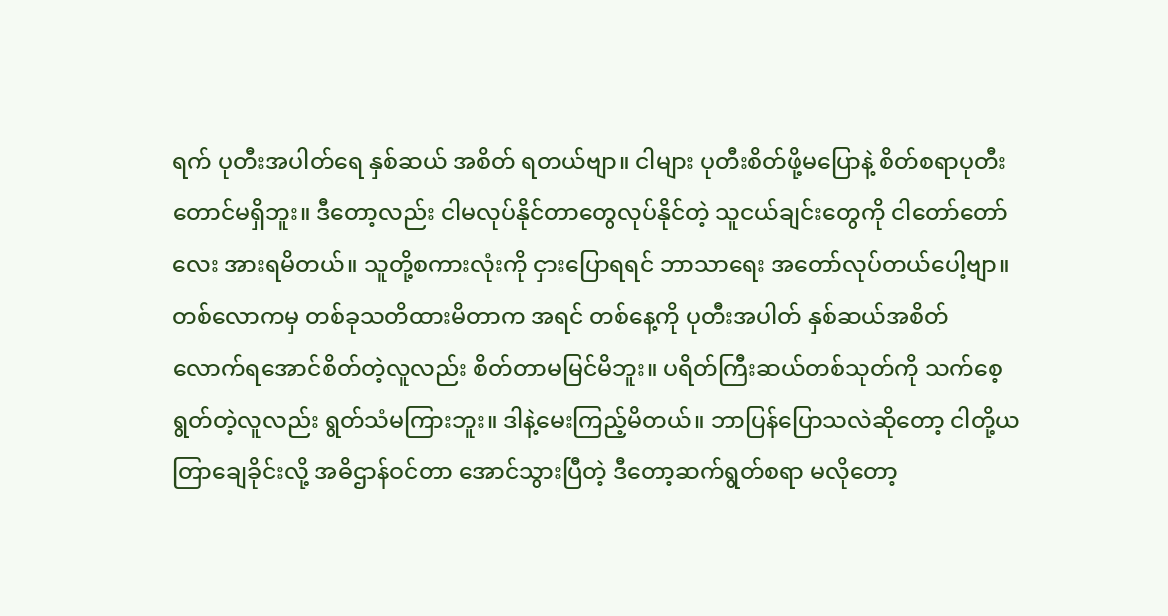ရက် ပုတီးအပါတ်ရေ နှစ်ဆယ် အစိတ် ရတယ်ဗျာ။ ငါများ ပုတီးစိတ်ဖို့မပြောနဲ့ စိတ်စရာပုတီးတောင်မရှိဘူး။ ဒီတော့လည်း ငါမလုပ်နိုင်တာတွေလုပ်နိုင်တဲ့ သူငယ်ချင်းတွေကို ငါတော်တော်လေး အားရမိတယ်။ သူတို့စကားလုံးကို ငှားပြောရရင် ဘာသာရေး အတော်လုပ်တယ်ပေါ့ဗျာ။ တစ်လောကမှ တစ်ခုသတိထားမိတာက အရင် တစ်နေ့ကို ပုတီးအပါတ် နှစ်ဆယ်အစိတ် လောက်ရအောင်စိတ်တဲ့လူလည်း စိတ်တာမမြင်မိဘူး။ ပရိတ်ကြီးဆယ်တစ်သုတ်ကို သက်စေ့ရွတ်တဲ့လူလည်း ရွတ်သံမကြားဘူး။ ဒါနဲ့မေးကြည့်မိတယ်။ ဘာပြန်ပြောသလဲဆိုတော့ ငါတို့ယတြာချေခိုင်းလို့ အဓိဌာန်ဝင်တာ အောင်သွားပြီတဲ့ ဒီတော့ဆက်ရွတ်စရာ မလိုတော့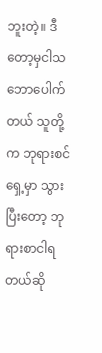ဘူးတဲ့။ ဒီတော့မှငါသဘောပေါက်တယ် သူတို့က ဘုရားစင်ရှေ့မှာ သွားပြီးတော့ ဘုရားစာငါရတယ်ဆို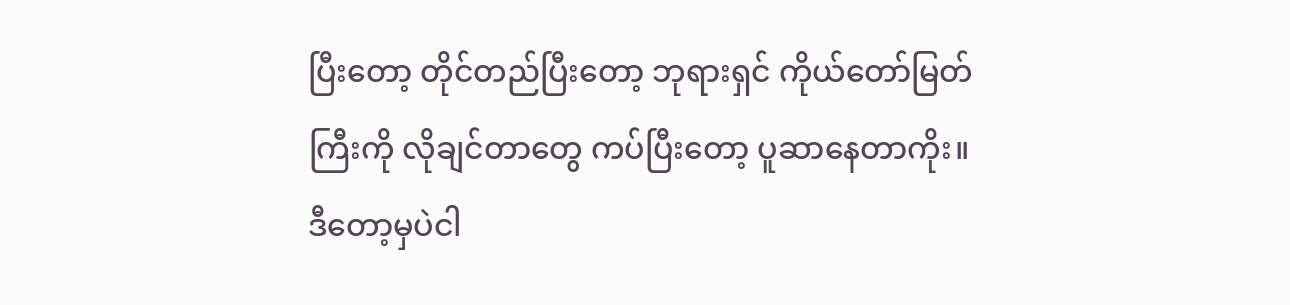ပြီးတော့ တိုင်တည်ပြီးတော့ ဘုရားရှင် ကိုယ်တော်မြတ်ကြီးကို လိုချင်တာတွေ ကပ်ပြီးတော့ ပူဆာနေတာကိုး။ ဒီတော့မှပဲငါ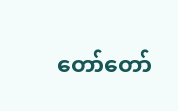တော်တော်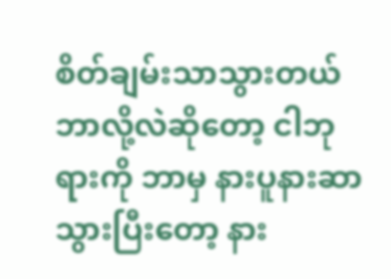စိတ်ချမ်းသာသွားတယ် ဘာလို့လဲဆိုတော့ ငါဘုရားကို ဘာမှ နားပူနားဆာသွားပြီးတော့ နား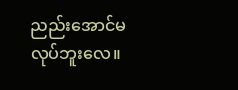ညည်းအောင်မလုပ်ဘူးလေ။